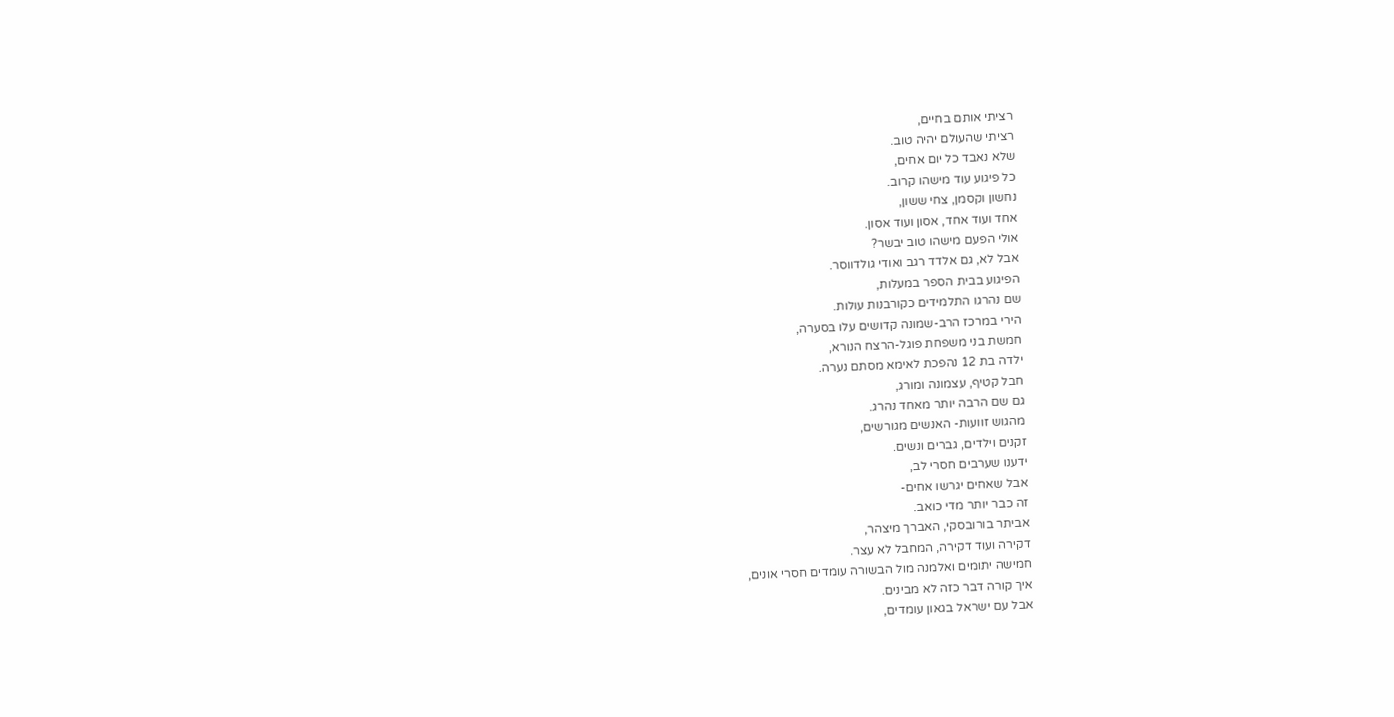רציתי אותם בחיים,
רציתי שהעולם יהיה טוב.
שלא נאבד כל יום אחים,
כל פיגוע עוד מישהו קרוב.
נחשון וקסמן, צחי ששון,
אחד ועוד אחד, אסון ועוד אסון.
אולי הפעם מישהו טוב יבשר?
אבל לא, גם אלדד רגב ואודי גולדווסר.
הפיגוע בבית הספר במעלות,
שם נהרגו התלמידים כקורבנות עולות.
הירי במרכז הרב-שמונה קדושים עלו בסערה,
חמשת בני משפחת פוגל-הרצח הנורא,
ילדה בת 12 נהפכת לאימא מסתם נערה.
חבל קטיף, עצמונה ומורג,
גם שם הרבה יותר מאחד נהרג.
מהגוש זוועות- האנשים מגורשים,
זקנים וילדים, גברים ונשים.
ידענו שערבים חסרי לב,
אבל שאחים יגרשו אחים-
זה כבר יותר מדי כואב.
אביתר בורובסקי, האברך מיצהר,
דקירה ועוד דקירה, המחבל לא עצר.
חמישה יתומים ואלמנה מול הבשורה עומדים חסרי אונים,
איך קורה דבר כזה לא מבינים.
אבל עם ישראל בגאון עומדים,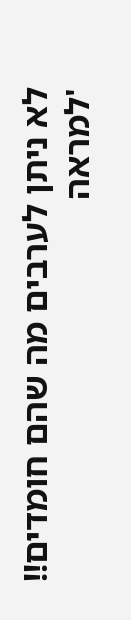לא ניתן לערבים מה שהם חומדים!!
'למראה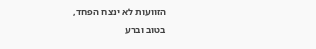הזוועות לא ינצח הפחד,
בטוב וברע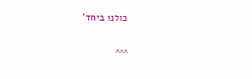כולנו ביחד'

^^^